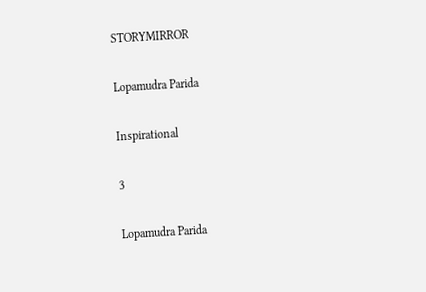STORYMIRROR

Lopamudra Parida

Inspirational

3

Lopamudra Parida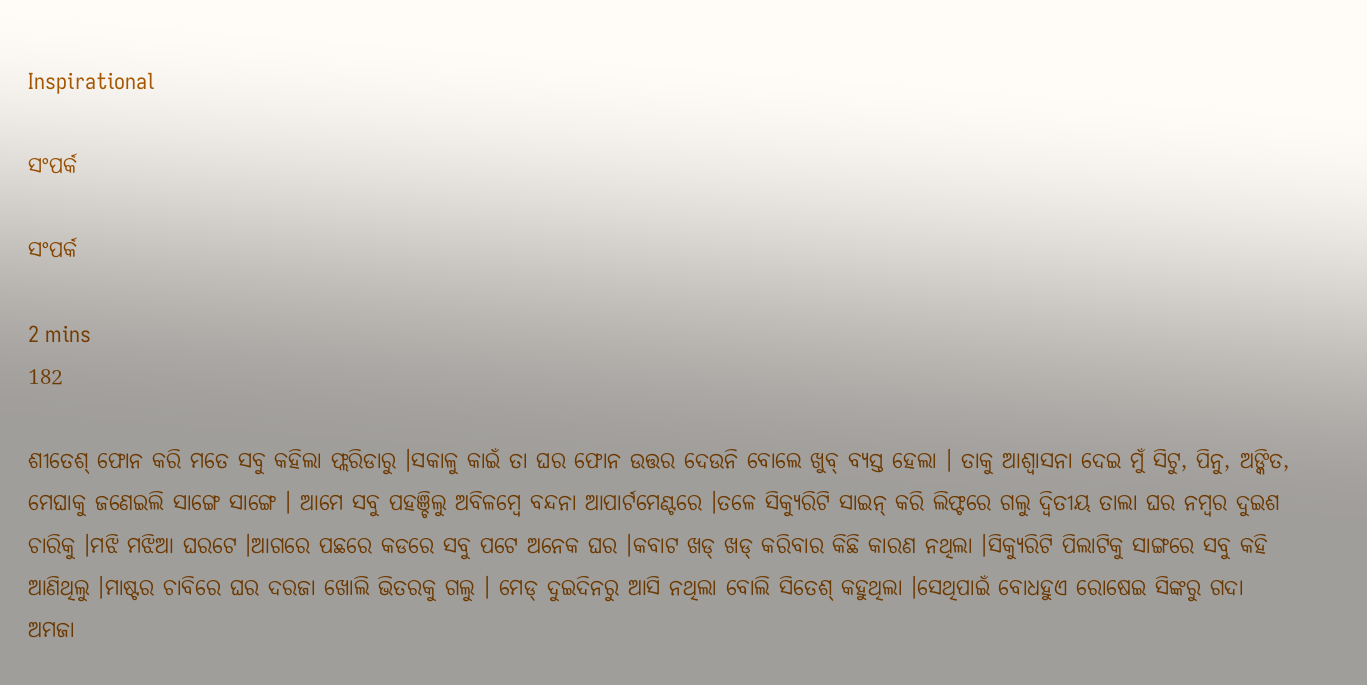Inspirational

ସଂପର୍କ

ସଂପର୍କ

2 mins
182

ଶୀତେଶ୍ ଫୋନ କରି ମତେ ସବୁ କହିଲା ଫ୍ଲରିଡାରୁ ।ସକାଳୁ କାଇଁ ତା ଘର ଫୋନ ଉତ୍ତର ଦେଉନି ବୋଲେ ଖୁବ୍ ବ୍ୟସ୍ତ ହେଲା । ତାକୁ ଆଶ୍ୱାସନା ଦେଇ ମୁଁ ସିଟୁ, ପିନୁ, ଅଙ୍କିତ, ମେଘାକୁ ଜଣେଇଲି ସାଙ୍ଗେ ସାଙ୍ଗେ । ଆମେ ସବୁ ପହଞ୍ଚିଲୁ ଅବିଳମ୍ବେ ବନ୍ଦନା ଆପାର୍ଟମେଣ୍ଟରେ ।ତଳେ ସିକ୍ୟୁରିଟି ସାଇନ୍ କରି ଲିଫ୍ଟରେ ଗଲୁ ଦ୍ୱିତୀୟ ତାଲା ଘର ନମ୍ବର ଦୁଇଶ ଚାରିକୁ ।ମଝି ମଝିଆ ଘରଟେ ।ଆଗରେ ପଛରେ କଡରେ ସବୁ ପଟେ ଅନେକ ଘର ।କବାଟ ଖଡ୍ ଖଡ୍ କରିବାର କିଛି କାରଣ ନଥିଲା ।ସିକ୍ୟୁରିଟି ପିଲାଟିକୁ ସାଙ୍ଗରେ ସବୁ କହି ଆଣିଥିଲୁ ।ମାଷ୍ଟର ଚାବିରେ ଘର ଦରଜା ଖୋଲି ଭିତରକୁ ଗଲୁ । ମେଡ୍ ଦୁଇଦିନରୁ ଆସି ନଥିଲା ବୋଲି ସିତେଶ୍ କହୁଥିଲା ।ସେଥିପାଇଁ ବୋଧହୁଏ ରୋଷେଇ ସିଙ୍କରୁ ଗଦା ଅମଜା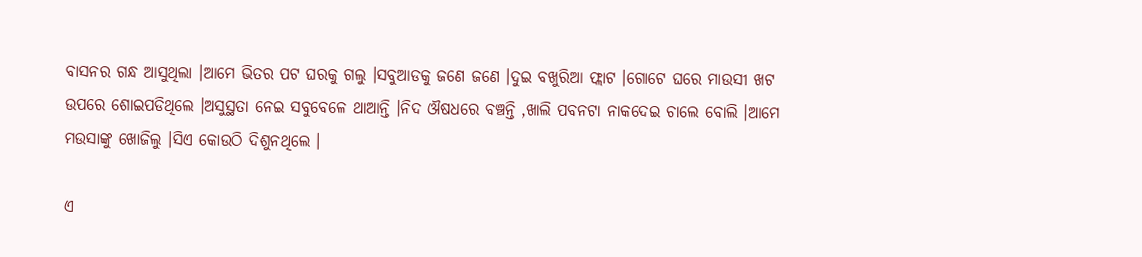ବାସନର ଗନ୍ଧ ଆସୁଥିଲା ।ଆମେ ଭିତର ପଟ ଘରକୁ ଗଲୁ ।ସବୁଆଡକୁ ଜଣେ ଜଣେ ।ଦୁଇ ବଖୁରିଆ ଫ୍ଲାଟ ।ଗୋଟେ ଘରେ ମାଉସୀ ଖଟ ଉପରେ ଶୋଇପଡିଥିଲେ ।ଅସୁସ୍ଥତା ନେଇ ସବୁବେଳେ ଥାଆନ୍ତି ।ନିଦ ଔଷଧରେ ବଞ୍ଚନ୍ତି ,ଖାଲି ପବନଟା ନାକଦେଇ ଚାଲେ ବୋଲି ।ଆମେ ମଉସାଙ୍କୁ ଖୋଜିଲୁ ।ସିଏ କୋଉଠି ଦିଶୁନଥିଲେ ।

ଏ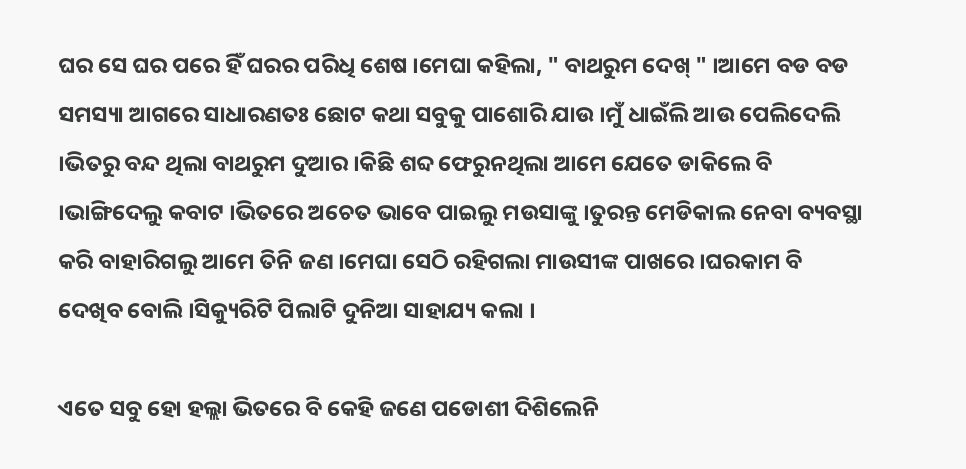ଘର ସେ ଘର ପରେ ହିଁ ଘରର ପରିଧି ଶେଷ ।ମେଘା କହିଲା, " ବାଥରୁମ ଦେଖ୍ " ।ଆମେ ବଡ ବଡ ସମସ୍ୟା ଆଗରେ ସାଧାରଣତଃ ଛୋଟ କଥା ସବୁକୁ ପାଶୋରି ଯାଉ ।ମୁଁ ଧାଇଁଲି ଆଉ ପେଲିଦେଲି ।ଭିତରୁ ବନ୍ଦ ଥିଲା ବାଥରୁମ ଦୁଆର ।କିଛି ଶବ୍ଦ ଫେରୁନଥିଲା ଆମେ ଯେତେ ଡାକିଲେ ବି ।ଭାଙ୍ଗିଦେଲୁ କବାଟ ।ଭିତରେ ଅଚେତ ଭାବେ ପାଇଲୁ ମଉସାଙ୍କୁ ।ତୁରନ୍ତ ମେଡିକାଲ ନେବା ବ୍ୟବସ୍ଥା କରି ବାହାରିଗଲୁ ଆମେ ତିନି ଜଣ ।ମେଘା ସେଠି ରହିଗଲା ମାଉସୀଙ୍କ ପାଖରେ ।ଘରକାମ ବି ଦେଖିବ ବୋଲି ।ସିକ୍ୟୁରିଟି ପିଲାଟି ଦୁନିଆ ସାହାଯ୍ୟ କଲା ।

ଏତେ ସବୁ ହୋ ହଲ୍ଲା ଭିତରେ ବି କେହି ଜଣେ ପଡୋଶୀ ଦିଶିଲେନି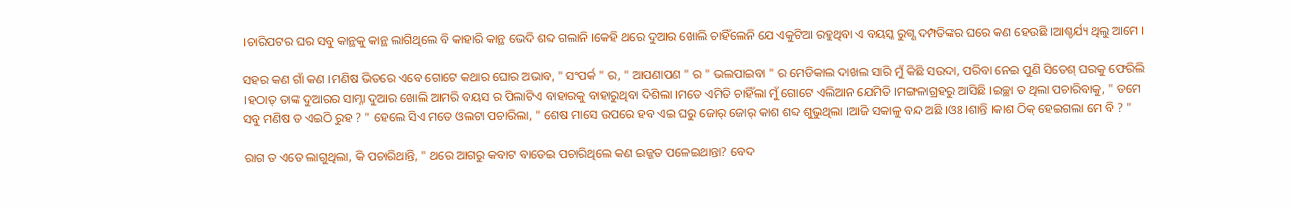।ଚାରିପଟର ଘର ସବୁ କାନ୍ଥକୁ କାନ୍ଥ ଲାଗିଥିଲେ ବି କାହାରି କାନ୍ଥ ଭେଦି ଶବ୍ଦ ଗଲାନି ।କେହି ଥରେ ଦୁଆର ଖୋଲି ଚାହିଁଲେନି ଯେ ଏକୁଟିଆ ରହୁଥିବା ଏ ବୟସ୍କ ରୁଗ୍ଣ ଦମ୍ପତିଙ୍କର ଘରେ କଣ ହେଉଛି ।ଆଶ୍ଚର୍ଯ୍ୟ ଥିଲୁ ଆମେ ।

ସହର କଣ ଗାଁ କଣ ।ମଣିଷ ଭିତରେ ଏବେ ଗୋଟେ କଥାର ଘୋର ଅଭାବ, " ସଂପର୍କ " ର, " ଆପଣାପଣ " ର " ଭଲପାଇବା " ର ମେଡିକାଲ ଦାଖଲ ସାରି ମୁଁ କିଛି ସଉଦା, ପରିବା ନେଇ ପୁଣି ସିତେଶ୍ ଘରକୁ ଫେରିଲି ।ହଠାତ୍ ତାଙ୍କ ଦୁଆରର ସାମ୍ନା ଦୁଆର ଖୋଲି ଆମରି ବୟସ ର ପିଲାଟିଏ ବାହାରକୁ ବାହାରୁଥିବା ଦିଶିଲା ।ମତେ ଏମିତି ଚାହିଁଲା ମୁଁ ଗୋଟେ ଏଲିଆନ ଯେମିତି ।ମଙ୍ଗଳାଗ୍ରହରୁ ଆସିଛି ।ଇଚ୍ଛା ତ ଥିଲା ପଚାରିବାକୁ, " ତମେ ସବୁ ମଣିଷ ତ ଏଇଠି ରୁହ ? " ହେଲେ ସିଏ ମତେ ଓଲଟା ପଚାରିଲା, " ଶେଷ ମାସେ ଉପରେ ହବ ଏଇ ଘରୁ ଜୋର୍ ଜୋର୍ କାଶ ଶବ୍ଦ ଶୁଭୁଥିଲା ।ଆଜି ସକାଳୁ ବନ୍ଦ ଅଛି ।ଓଃ ।ଶାନ୍ତି ।କାଶ ଠିକ୍ ହେଇଗଲା ମେ ବି ? "

ରାଗ ତ ଏତେ ଲାଗୁଥିଲା, କି ପଚାରିଥାନ୍ତି, " ଥରେ ଆଗରୁ କବାଟ ବାଡେଇ ପଚାରିଥିଲେ କଣ ଇଜ୍ଜତ ପଳେଇଥାନ୍ତା? ବେଦ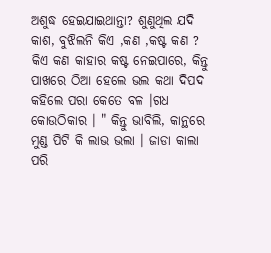ଅଶୁଦ୍ଧ ହେଇଯାଇଥାନ୍ତା? ଶୁଣୁଥିଲ ଯଦି କାଶ, ବୁଝିଲନି କିଏ ,କଣ ,କଷ୍ଟ କଣ ? କିଏ କଣ କାହାର କଷ୍ଟ ନେଇପାରେ, କିନ୍ତୁ ପାଖରେ ଠିଆ ହେଲେ ଭଲ କଥା ଦିପଦ କହିଲେ ପରା କେତେ ବଳ ।ଗଧ କୋଉଠିକାର । " କିନ୍ତୁ ଭାବିଲି, କାନ୍ଥରେ ମୁଣ୍ଡ ପିଟି କି ଲାଭ ଭଲା । ଜାଡା କାଲା ପରି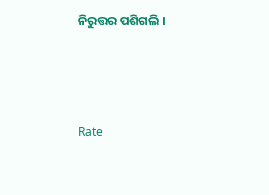ନିରୁତ୍ତର ପଶିଗଲି ।



Rate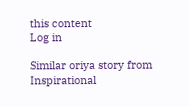this content
Log in

Similar oriya story from Inspirational